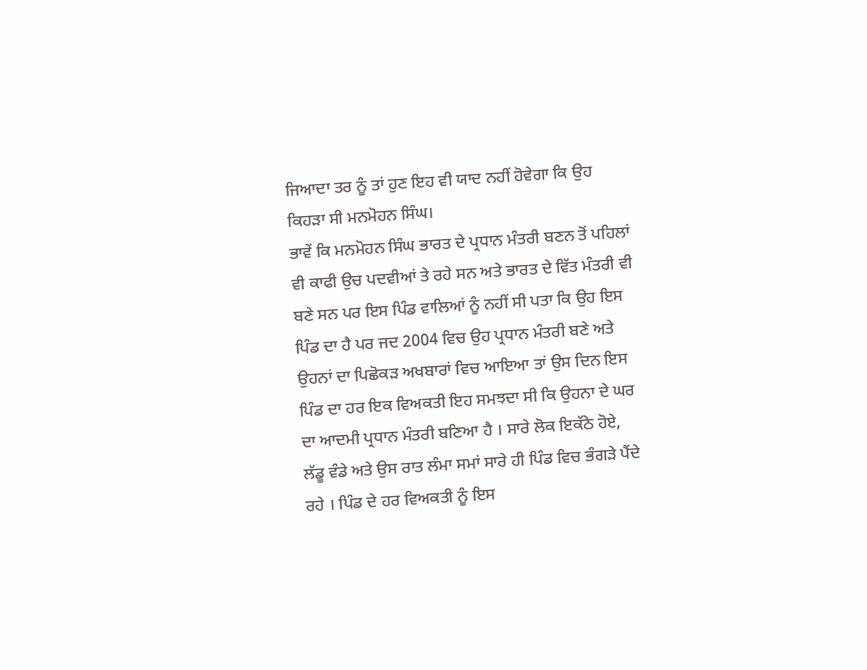ਜਿਆਦਾ ਤਰ ਨੂੰ ਤਾਂ ਹੁਣ ਇਹ ਵੀ ਯਾਦ ਨਹੀਂ ਹੋਵੇਗਾ ਕਿ ਉਹ ਕਿਹੜਾ ਸੀ ਮਨਮੋਹਨ ਸਿੰਘ।
ਭਾਵੇਂ ਕਿ ਮਨਮੋਹਨ ਸਿੰਘ ਭਾਰਤ ਦੇ ਪ੍ਰਧਾਨ ਮੰਤਰੀ ਬਣਨ ਤੋਂ ਪਹਿਲਾਂ ਵੀ ਕਾਫੀ ਉਚ ਪਦਵੀਆਂ ਤੇ ਰਹੇ ਸਨ ਅਤੇ ਭਾਰਤ ਦੇ ਵਿੱਤ ਮੰਤਰੀ ਵੀ ਬਣੇ ਸਨ ਪਰ ਇਸ ਪਿੰਡ ਵਾਲਿਆਂ ਨੂੰ ਨਹੀਂ ਸੀ ਪਤਾ ਕਿ ਉਹ ਇਸ ਪਿੰਡ ਦਾ ਹੈ ਪਰ ਜਦ 2004 ਵਿਚ ਉਹ ਪ੍ਰਧਾਨ ਮੰਤਰੀ ਬਣੇ ਅਤੇ ਉਹਨਾਂ ਦਾ ਪਿਛੋਕੜ ਅਖਬਾਰਾਂ ਵਿਚ ਆਇਆ ਤਾਂ ਉਸ ਦਿਨ ਇਸ ਪਿੰਡ ਦਾ ਹਰ ਇਕ ਵਿਅਕਤੀ ਇਹ ਸਮਝਦਾ ਸੀ ਕਿ ਉਹਨਾ ਦੇ ਘਰ ਦਾ ਆਦਮੀ ਪ੍ਰਧਾਨ ਮੰਤਰੀ ਬਣਿਆ ਹੈ । ਸਾਰੇ ਲੋਕ ਇਕੱਠੇ ਹੋਏ, ਲੱਡੂ ਵੰਡੇ ਅਤੇ ਉਸ ਰਾਤ ਲੰਮਾ ਸਮਾਂ ਸਾਰੇ ਹੀ ਪਿੰਡ ਵਿਚ ਭੰਗੜੇ ਪੈਂਦੇ ਰਹੇ । ਪਿੰਡ ਦੇ ਹਰ ਵਿਅਕਤੀ ਨੂੰ ਇਸ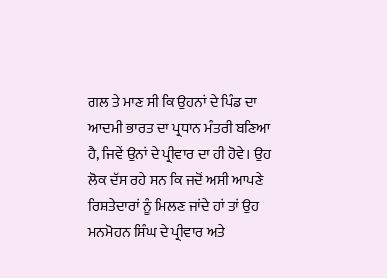ਗਲ ਤੇ ਮਾਣ ਸੀ ਕਿ ਉਹਨਾਂ ਦੇ ਪਿੰਡ ਦਾ ਆਦਮੀ ਭਾਰਤ ਦਾ ਪ੍ਰਧਾਨ ਮੰਤਰੀ ਬਣਿਆ ਹੈ, ਜਿਵੇਂ ਉਨਾਂ ਦੇ ਪ੍ਰੀਵਾਰ ਦਾ ਹੀ ਹੋਵੇ। ਉਹ ਲੋਕ ਦੱਸ ਰਹੇ ਸਨ ਕਿ ਜਦੋਂ ਅਸੀ ਆਪਣੇ ਰਿਸ਼ਤੇਦਾਰਾਂ ਨੂੰ ਮਿਲਣ ਜਾਂਦੇ ਹਾਂ ਤਾਂ ਉਹ ਮਨਮੋਹਨ ਸਿੰਘ ਦੇ ਪ੍ਰੀਵਾਰ ਅਤੇ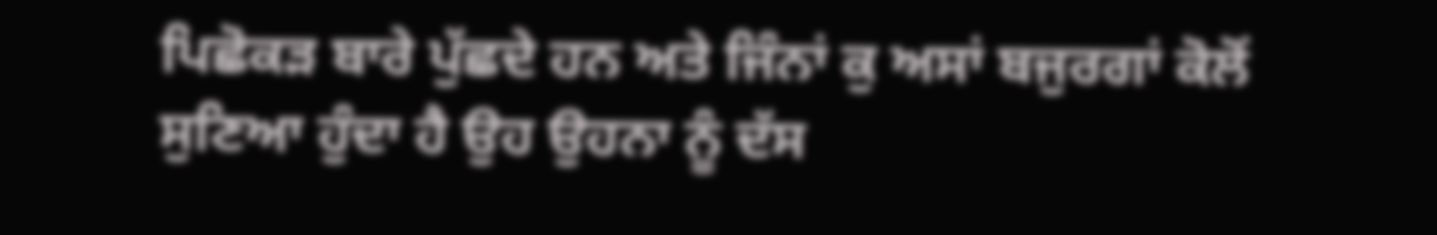ਪਿਛੋਕੜ ਬਾਰੇ ਪੁੱਛਦੇ ਹਨ ਅਤੇ ਜਿੰਨਾਂ ਕੁ ਅਸਾਂ ਬਜੁਰਗਾਂ ਕੋਲੋਂ ਸੁਣਿਆ ਹੁੰਦਾ ਹੈ ਉਹ ਉਹਨਾ ਨੂੰ ਦੱਸ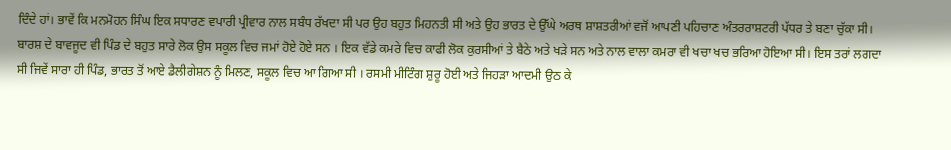ਦਿੰਦੇ ਹਾਂ। ਭਾਵੇਂ ਕਿ ਮਨਮੋਹਨ ਸਿੰਘ ਇਕ ਸਧਾਰਣ ਵਪਾਰੀ ਪ੍ਰੀਵਾਰ ਨਾਲ ਸਬੰਧ ਰੱਖਦਾ ਸੀ ਪਰ ਉਹ ਬਹੁਤ ਮਿਹਨਤੀ ਸੀ ਅਤੇ ਉਹ ਭਾਰਤ ਦੇ ਉੱਘੇ ਅਰਥ ਸ਼ਾਸ਼ਤਰੀਆਂ ਵਜੋਂ ਆਪਣੀ ਪਹਿਚਾਣ ਅੰਤਰਰਾਸ਼ਟਰੀ ਪੱਧਰ ਤੇ ਬਣਾ ਚੁੱਕਾ ਸੀ।
ਬਾਰਸ਼ ਦੇ ਬਾਵਜੂਦ ਵੀ ਪਿੰਡ ਦੇ ਬਹੁਤ ਸਾਰੇ ਲੋਕ ਉਸ ਸਕੂਲ ਵਿਚ ਜਮਾਂ ਹੋਏ ਹੋਏ ਸਨ । ਇਕ ਵੱਡੇ ਕਮਰੇ ਵਿਚ ਕਾਫੀ ਲੋਕ ਕੁਰਸੀਆਂ ਤੇ ਬੈਠੇ ਅਤੇ ਖੜੇ ਸਨ ਅਤੇ ਨਾਲ ਵਾਲਾ ਕਮਰਾ ਵੀ ਖਚਾ ਖਚ ਭਰਿਆ ਹੋਇਆ ਸੀ। ਇਸ ਤਰਾਂ ਲਗਦਾ ਸੀ ਜਿਵੇਂ ਸਾਰਾ ਹੀ ਪਿੰਡ, ਭਾਰਤ ਤੋਂ ਆਏ ਡੈਲੀਗੇਸ਼ਨ ਨੂੰ ਮਿਲਣ, ਸਕੂਲ ਵਿਚ ਆ ਗਿਆ ਸੀ । ਰਸਮੀ ਮੀਟਿੰਗ ਸ਼ੁਰੂ ਹੋਈ ਅਤੇ ਜਿਹੜਾ ਆਦਮੀ ਉਠ ਕੇ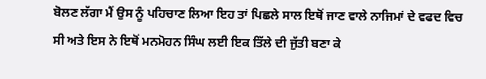ਬੋਲਣ ਲੱਗਾ ਮੈਂ ਉਸ ਨੂੰ ਪਹਿਚਾਣ ਲਿਆ ਇਹ ਤਾਂ ਪਿਛਲੇ ਸਾਲ ਇਥੋਂ ਜਾਣ ਵਾਲੇ ਨਾਜਿਮਾਂ ਦੇ ਵਫਦ ਵਿਚ ਸੀ ਅਤੇ ਇਸ ਨੇ ਇਥੋਂ ਮਨਮੋਹਨ ਸਿੰਘ ਲਈ ਇਕ ਤਿੱਲੇ ਦੀ ਜੁੱਤੀ ਬਣਾ ਕੇ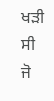ਖੜੀ ਸੀ ਜੋ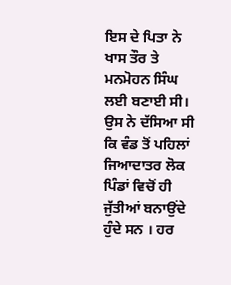ਇਸ ਦੇ ਪਿਤਾ ਨੇ ਖਾਸ ਤੌਰ ਤੇ ਮਨਮੋਹਨ ਸਿੰਘ ਲਈ ਬਣਾਈ ਸੀ। ਉਸ ਨੇ ਦੱਸਿਆ ਸੀ ਕਿ ਵੰਡ ਤੋਂ ਪਹਿਲਾਂ ਜਿਆਦਾਤਰ ਲੋਕ ਪਿੰਡਾਂ ਵਿਚੋਂ ਹੀ ਜੁੱਤੀਆਂ ਬਨਾਉਂਦੇ ਹੁੰਦੇ ਸਨ । ਹਰ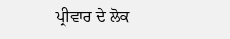ਪ੍ਰੀਵਾਰ ਦੇ ਲੋਕ